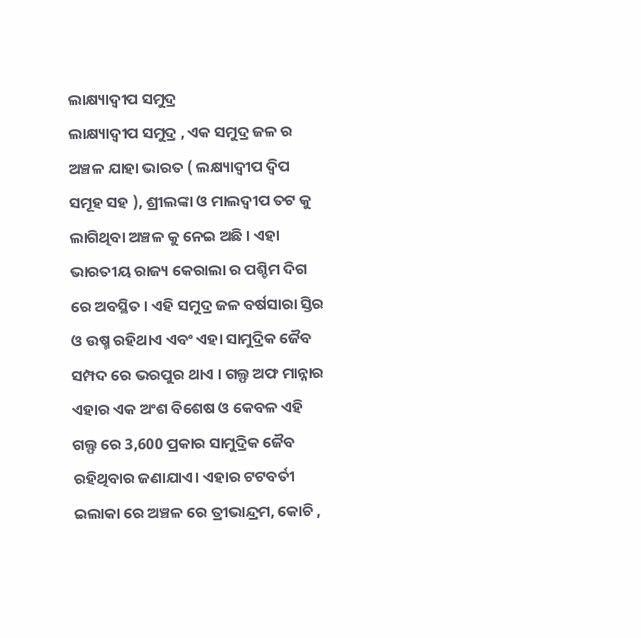ଲାକ୍ଷ୍ୟାଦ୍ୱୀପ ସମୁଦ୍ର
ଲାକ୍ଷ୍ୟାଦ୍ଵୀପ ସମୁଦ୍ର , ଏକ ସମୁଦ୍ର ଜଳ ର ଅଞ୍ଚଳ ଯାହା ଭାରତ ( ଲକ୍ଷ୍ୟାଦ୍ଵୀପ ଦ୍ଵିପ ସମୂହ ସହ ), ଶ୍ରୀଲଙ୍କା ଓ ମାଲଦ୍ଵୀପ ତଟ କୁ ଲାଗିଥିବା ଅଞ୍ଚଳ କୁ ନେଇ ଅଛି । ଏହା ଭାରତୀୟ ରାଜ୍ୟ କେରାଲା ର ପଶ୍ଚିମ ଦିଗ ରେ ଅବସ୍ଥିତ । ଏହି ସମୁଦ୍ର ଜଳ ବର୍ଷସାରା ସ୍ତିର ଓ ଉଷ୍ମ ରହିଥାଏ ଏବଂ ଏହା ସାମୁଦ୍ରିକ ଜୈବ ସମ୍ପଦ ରେ ଭରପୁର ଥାଏ । ଗଲ୍ଫ ଅଫ ମାନ୍ନାର ଏହାର ଏକ ଅଂଶ ବିଶେଷ ଓ କେବଳ ଏହି ଗଲ୍ଫ ରେ 3,600 ପ୍ରକାର ସାମୁଦ୍ରିକ ଜୈବ ରହିଥିବାର ଜଣାଯାଏ। ଏହାର ଟଟବର୍ତୀ ଇଲାକା ରେ ଅଞ୍ଚଳ ରେ ତ୍ରୀଭାନ୍ଦ୍ରମ, କୋଚି ,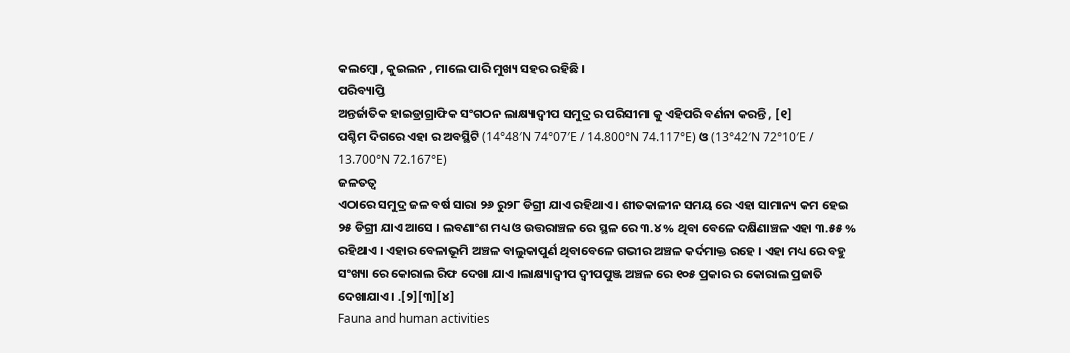କଲମ୍ବୋ , କୁଇଲନ , ମାଲେ ପାରି ମୁଖ୍ୟ ସହର ରହିଛି ।
ପରିବ୍ୟାପ୍ତି
ଅନ୍ତର୍ଜାତିକ ହାଇଡ୍ରାଗ୍ରାଫିକ ସଂଗଠନ ଲାକ୍ଷ୍ୟାଦ୍ଵୀପ ସମୁଦ୍ର ର ପରିସୀମା କୁ ଏହିପରି ବର୍ଣନା କରନ୍ତି , [୧]
ପଶ୍ଚିମ ଦିଗରେ ଏହା ର ଅବସ୍ଥିଟି (14°48′N 74°07′E / 14.800°N 74.117°E) ଓ (13°42′N 72°10′E / 13.700°N 72.167°E)
ଜଳତତ୍ଵ
ଏଠାରେ ସମୁଦ୍ର ଜଳ ବର୍ଷ ସାରା ୨୬ ରୁ୨୮ ଡିଗ୍ରୀ ଯାଏ ରହିଥାଏ । ଶୀତକାଳୀନ ସମୟ ରେ ଏହା ସାମାନ୍ୟ କମ ହେଇ ୨୫ ଡିଗ୍ରୀ ଯାଏ ଆସେ । ଲବଣାଂଶ ମଧ୍ୟ ଓ ଉତ୍ତରାଞ୍ଚଳ ରେ ସ୍ଥଳ ରେ ୩.୪ % ଥିବା ବେଳେ ଦକ୍ଷିଣାଞ୍ଚଳ ଏହା ୩.୫୫ % ରହିଥାଏ । ଏହାର ବେଳାଭୂମି ଅଞ୍ଚଳ ବାଲୁକାପୁର୍ଣ ଥିବାବେଳେ ଗଭୀର ଅଞ୍ଚଳ କର୍ଦମାକ୍ତ ରହେ । ଏହା ମଧ୍ୟ ରେ ବହୁ ସଂଖ୍ୟା ରେ କୋରାଲ ରିଫ ଦେଖା ଯାଏ ।ଲାକ୍ଷ୍ୟାଦ୍ଵୀପ ଦ୍ବୀପପୁଞ୍ଜ ଅଞ୍ଚଳ ରେ ୧୦୫ ପ୍ରକାର ର କୋରାଲ ପ୍ରଜାତି ଦେଖାଯାଏ । .[୨][୩][୪]
Fauna and human activities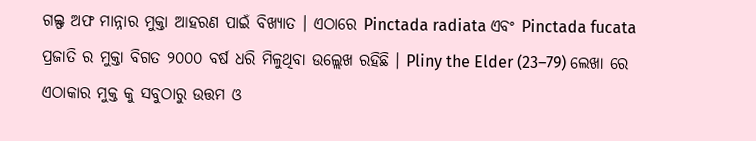ଗଲ୍ଫ ଅଫ ମାନ୍ନାର ମୁକ୍ତା ଆହରଣ ପାଇଁ ବିଖ୍ୟାତ । ଏଠାରେ Pinctada radiata ଏବଂ Pinctada fucata ପ୍ରଜାତି ର ମୁକ୍ତା ବିଗତ ୨୦୦୦ ବର୍ଷ ଧରି ମିଳୁଥିବା ଉଲ୍ଲେଖ ରହିଛି । Pliny the Elder (23–79) ଲେଖା ରେ ଏଠାକାର ମୁକ୍ତ କୁ ସବୁଠାରୁ ଉତ୍ତମ ଓ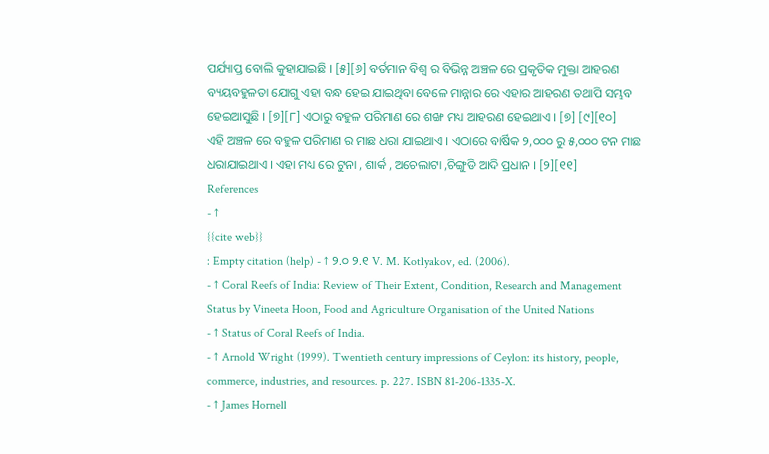ପର୍ଯ୍ୟାପ୍ତ ବୋଲି କୁହାଯାଇଛି । [୫][୬] ବର୍ତମାନ ବିଶ୍ଵ ର ବିଭିନ୍ନ ଅଞ୍ଚଳ ରେ ପ୍ରକୃତିକ ମୁକ୍ତା ଆହରଣ ବ୍ୟୟବହୁଳତା ଯୋଗୁ ଏହା ବନ୍ଧ ହେଇ ଯାଇଥିବା ବେଳେ ମାନ୍ନାର ରେ ଏହାର ଆହରଣ ତଥାପି ସମ୍ଭବ ହେଇଆସୁଛି । [୭][୮] ଏଠାରୁ ବହୁଳ ପରିମାଣ ରେ ଶଙ୍ଖ ମଧ୍ୟ ଆହରଣ ହେଇଥାଏ । [୭] [୯][୧୦]
ଏହି ଅଞ୍ଚଳ ରେ ବହୁଳ ପରିମାଣ ର ମାଛ ଧରା ଯାଇଥାଏ । ଏଠାରେ ବାର୍ଷିକ ୨,୦୦୦ ରୁ ୫,୦୦୦ ଟନ ମାଛ ଧରାଯାଇଥାଏ । ଏହା ମଧ୍ୟ ରେ ଟୁନା , ଶାର୍କ , ଅଚେଲାଟା ,ଚିଙ୍ଗୁଡି ଆଦି ପ୍ରଧାନ । [୨][୧୧]
References
- ↑
{{cite web}}
: Empty citation (help) - ↑ ୨.୦ ୨.୧ V. M. Kotlyakov, ed. (2006).
- ↑ Coral Reefs of India: Review of Their Extent, Condition, Research and Management Status by Vineeta Hoon, Food and Agriculture Organisation of the United Nations
- ↑ Status of Coral Reefs of India.
- ↑ Arnold Wright (1999). Twentieth century impressions of Ceylon: its history, people, commerce, industries, and resources. p. 227. ISBN 81-206-1335-X.
- ↑ James Hornell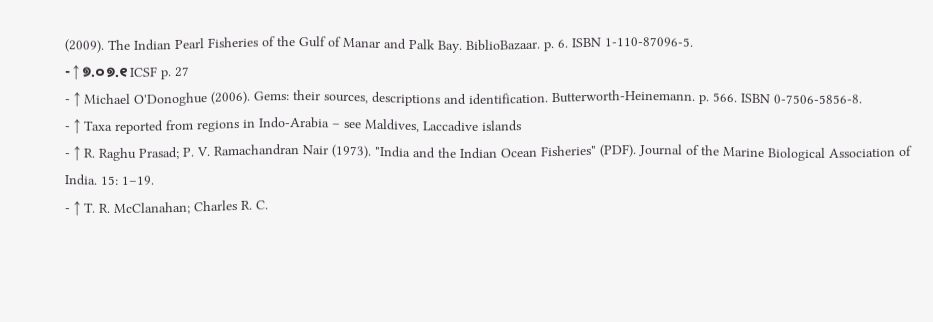(2009). The Indian Pearl Fisheries of the Gulf of Manar and Palk Bay. BiblioBazaar. p. 6. ISBN 1-110-87096-5.
- ↑ ୭.୦ ୭.୧ ICSF p. 27
- ↑ Michael O'Donoghue (2006). Gems: their sources, descriptions and identification. Butterworth-Heinemann. p. 566. ISBN 0-7506-5856-8.
- ↑ Taxa reported from regions in Indo-Arabia – see Maldives, Laccadive islands
- ↑ R. Raghu Prasad; P. V. Ramachandran Nair (1973). "India and the Indian Ocean Fisheries" (PDF). Journal of the Marine Biological Association of India. 15: 1–19.
- ↑ T. R. McClanahan; Charles R. C.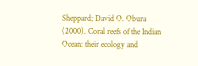Sheppard; David O. Obura (2000). Coral reefs of the Indian Ocean: their ecology and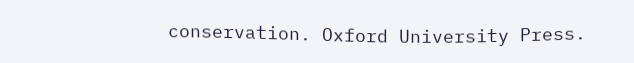conservation. Oxford University Press.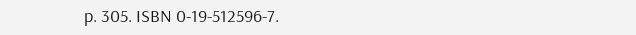p. 305. ISBN 0-19-512596-7.